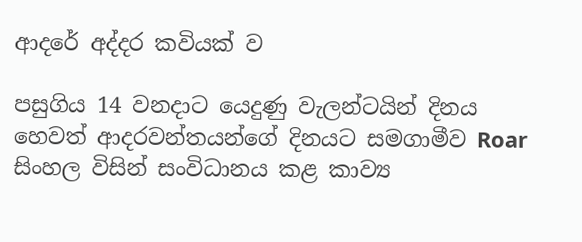ආදරේ අද්දර කවියක් ව

පසුගිය 14 වනදාට යෙදුණු වැලන්ටයින් දිනය හෙවත් ආදරවන්තයන්ගේ දිනයට සමගාමීව Roar සිංහල විසින් සංවිධානය කළ කාව්‍ය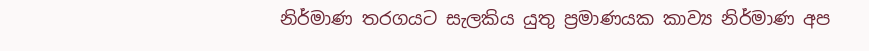නිර්මාණ තරගයට සැලකිය යුතු ප්‍රමාණයක කාව්‍ය නිර්මාණ අප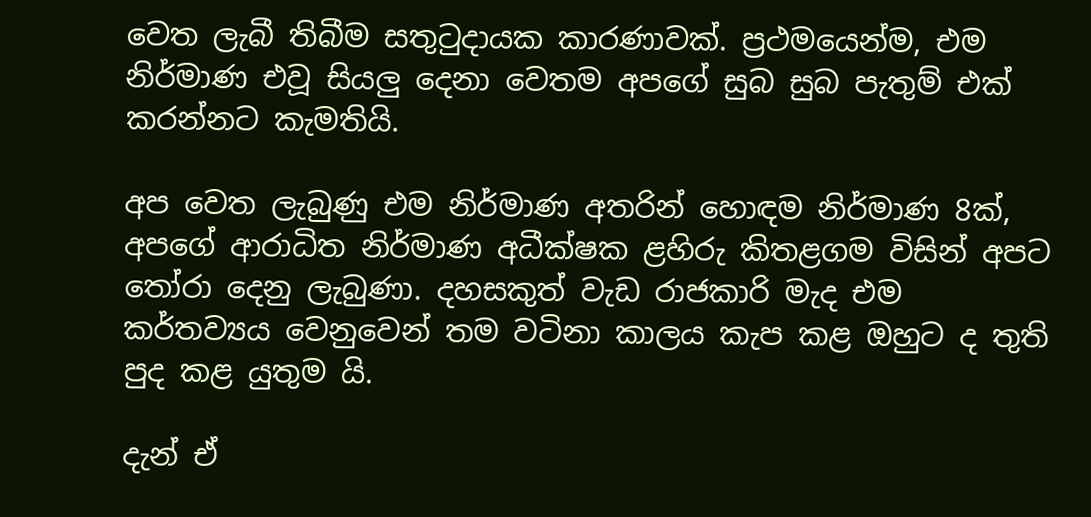වෙත ලැබී තිබීම සතුටුදායක කාරණාවක්. ප්‍රථමයෙන්ම, එම නිර්මාණ එවූ සියලු දෙනා වෙතම අපගේ සුබ සුබ පැතුම් එක් කරන්නට කැමතියි.

අප වෙත ලැබුණු එම නිර්මාණ අතරින් හොඳම නිර්මාණ 8ක්, අපගේ ආරාධිත නිර්මාණ අධීක්ෂක ළහිරු කිතළගම විසින් අපට තෝරා දෙනු ලැබුණා. දහසකුත් වැඩ රාජකාරි මැද එම කර්තව්‍යය වෙනුවෙන් තම වටිනා කාලය කැප කළ ඔහුට ද තුති පුද කළ යුතුම යි.

දැන් ඒ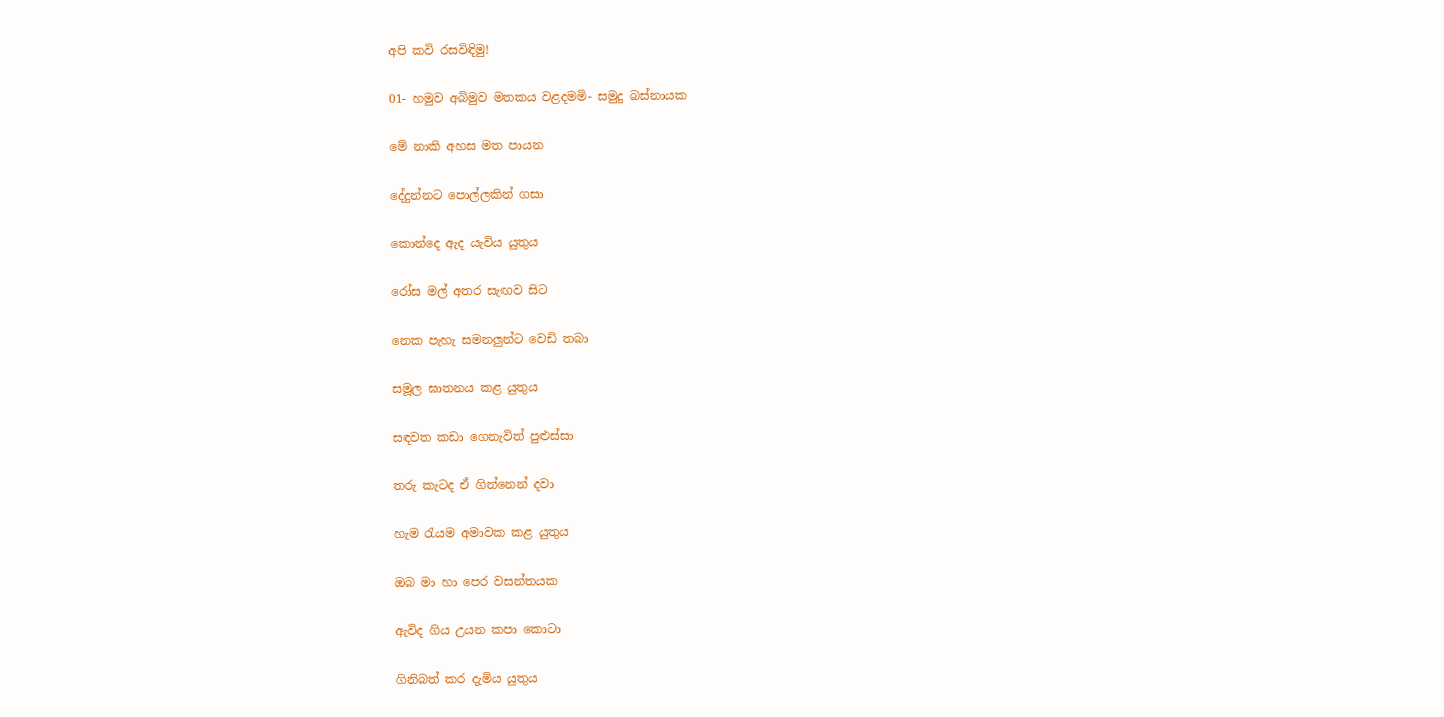අපි කවි රසවිඳිමු!

01- හමුව අබිමුව මතකය වළදමමි- සමුදු බස්නායක

මේ නාකි අහස මත පායන

දේදුන්නට පොල්ලකින් ගසා

කොන්දෙ ඇද යැවිය යුතුය

රෝස මල් අතර සැඟව සිට

නෙක පැහැ සමනලුන්ට වෙඩි තබා

සමූල ඝාතනය කළ යුතුය

සඳවත කඩා ගෙනැවිත් පුළුස්සා

තරු කැටද ඒ ගින්නෙන් දවා

හැම රැයම අමාවක කළ යුතුය

ඔබ මා හා පෙර වසන්තයක

ඇවිද ගිය උයන කපා කොටා

ගිනිබත් කර දැමිය යුතුය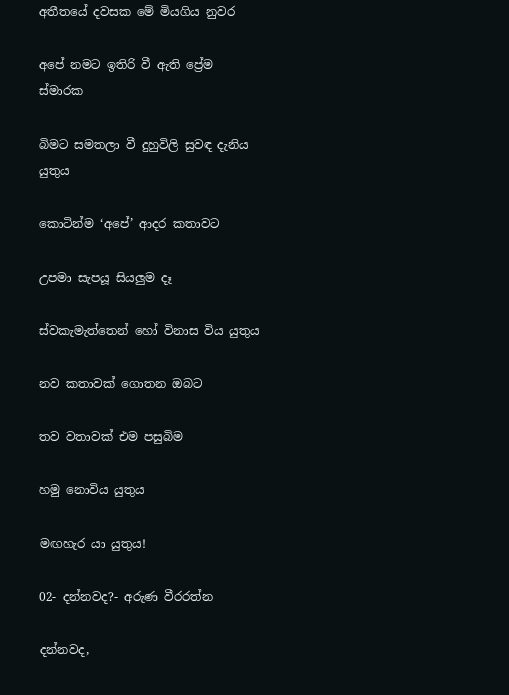අතීතයේ දවසක මේ මියගිය නුවර

අපේ නමට ඉතිරි වී ඇති ප්‍රේම ස්මාරක

බිමට සමතලා වී දුහුවිලි සුවඳ දැනිය යුතුය

කොටින්ම ‘අපේ’ ආදර කතාවට

උපමා සැපයූ සියලුම දෑ

ස්වකැමැත්තෙන් හෝ විනාස විය යුතුය

නව කතාවක් ගොතන ඔබට

තව වතාවක් එම පසුබිම

හමු නොවිය යුතුය

මඟහැර යා යුතුය!

02- දන්නවද?- අරුණ වීරරත්න

දන්නවද,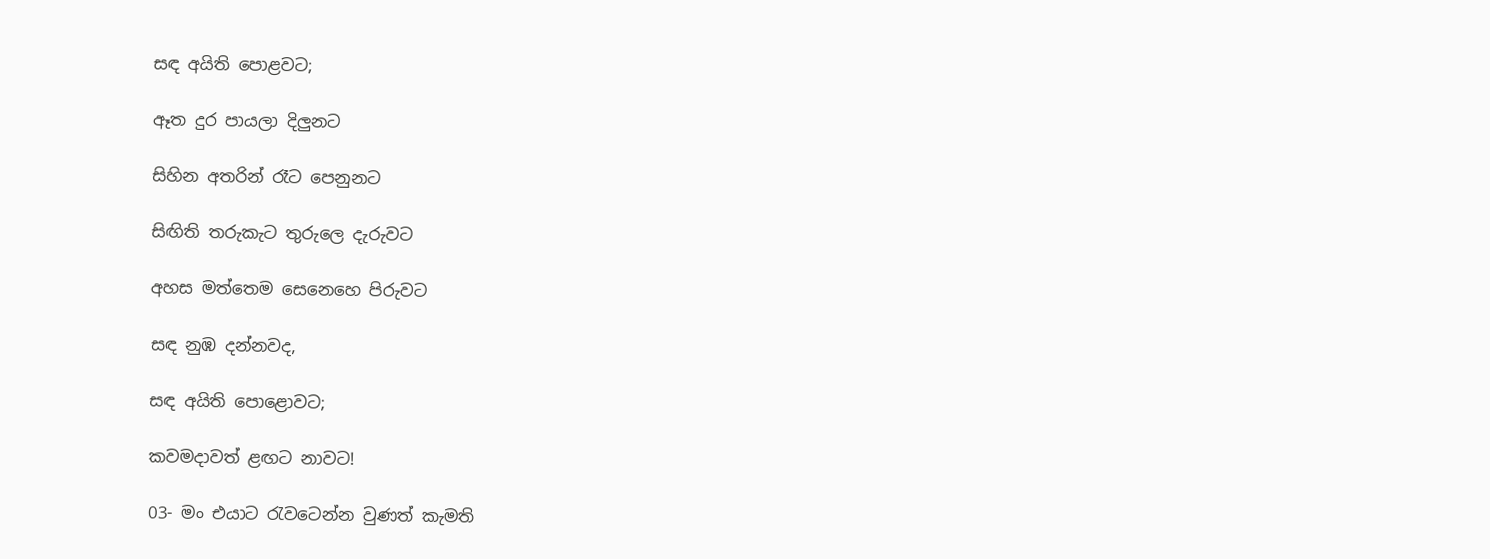සඳ අයිති පොළවට;

ඈත දුර පායලා දිලුනට

සිහින අතරින් රෑට පෙනුනට

සිඟිති තරුකැට තුරුලෙ දැරුවට

අහස මත්තෙම සෙනෙහෙ පිරුවට

සඳ නුඹ දන්නවද,

සඳ අයිති පොළොවට;

කවමදාවත් ළඟට නාවට!

03- මං එයාට රැවටෙන්න වුණත් කැමති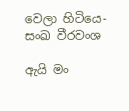වෙලා හිටියෙ- සංඛ වීරවංශ

ඇයි මං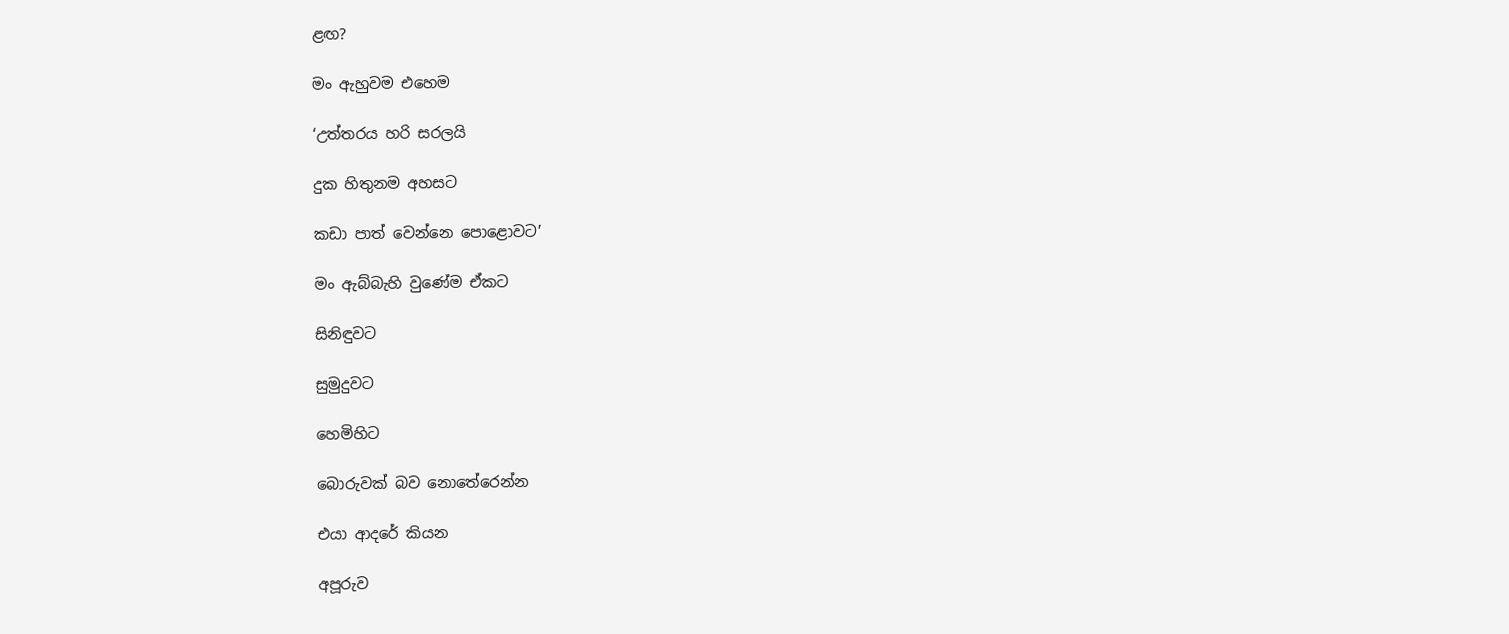ළඟ?

මං ඇහුවම එහෙම

‘උත්තරය හරි සරලයි

දුක හිතුනම අහසට

කඩා පාත් වෙන්නෙ පොළොවට’

මං ඇබ්බැහි වුණේම ඒකට

සිනිඳුවට

සුමුදුවට

හෙමිහිට

බොරුවක් බව නොතේරෙන්න

එයා ආදරේ කියන

අපූරුව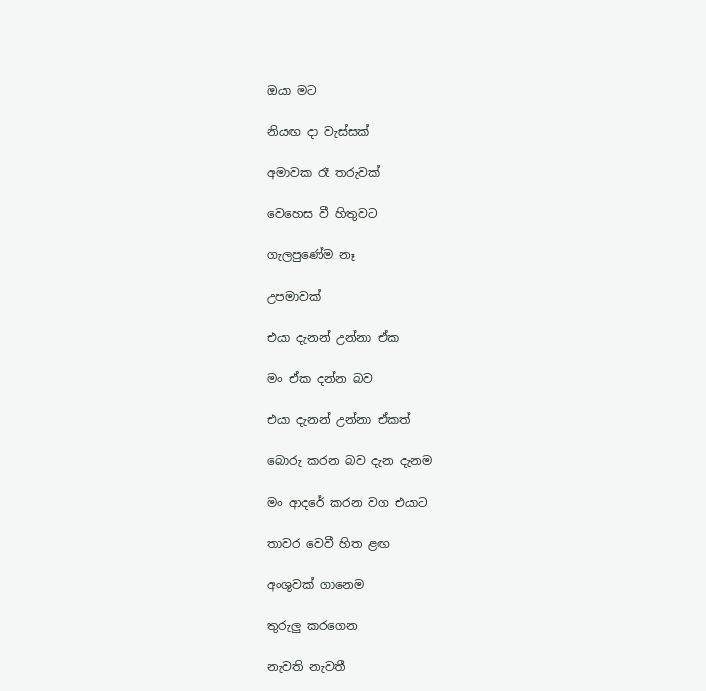ඔයා මට

නියඟ දා වැස්සක්

අමාවක රෑ තරුවක්

වෙහෙස වී හිතුවට

ගැලපුණේම නෑ

උපමාවක්

එයා දැනන් උන්නා ඒක

මං ඒක දන්න බව

එයා දැනන් උන්නා ඒකත්

බොරු කරන බව දැන දැනම

මං ආදරේ කරන වග එයාට

තාවර වෙවී හිත ළඟ

අංශුවක් ගානෙම

තුරුලු කරගෙන

නැවති නැවතී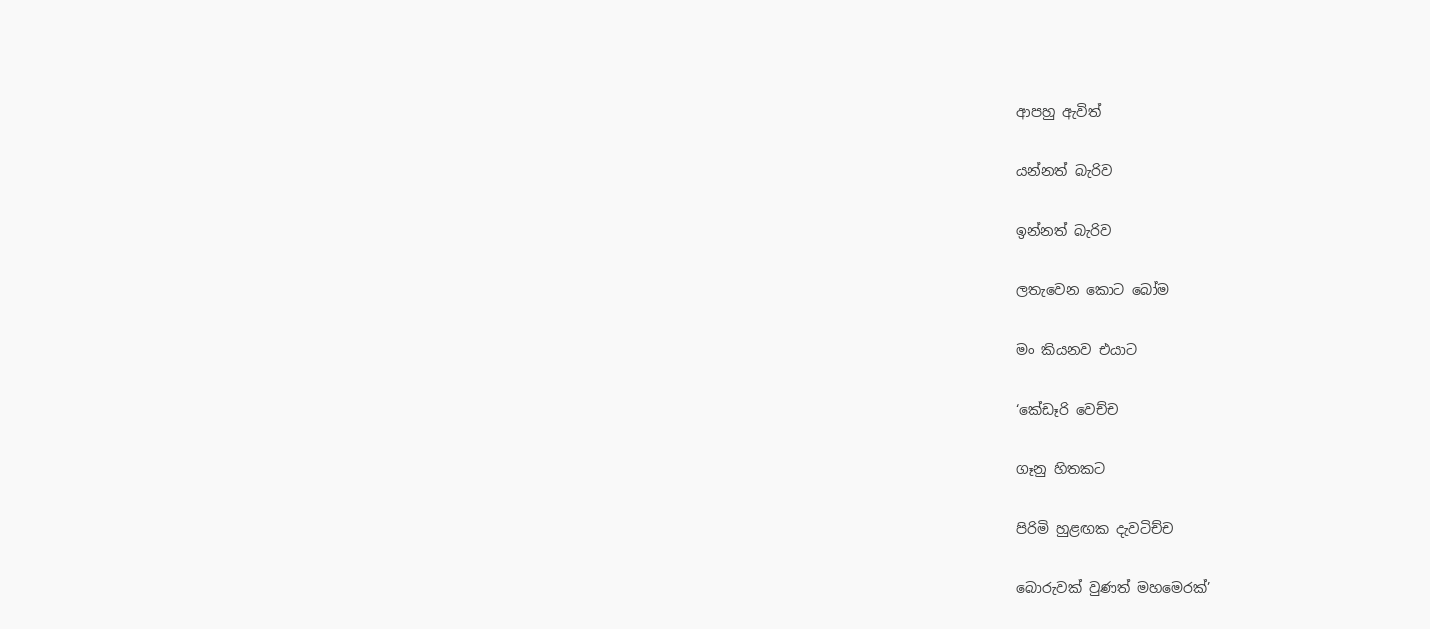ආපහු ඇවිත්

යන්නත් බැරිව

ඉන්නත් බැරිව

ලතැවෙන කොට බෝම

මං කියනව එයාට

‘කේඩෑරි වෙච්ච

ගෑනු හිතකට

පිරිමි හුළඟක දැවටිච්ච

බොරුවක් වුණත් මහමෙරක්’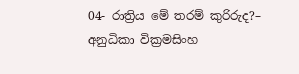04- රාත්‍රිය මේ තරම් කුරිරුද?– අනුධිකා වික්‍රමසිංහ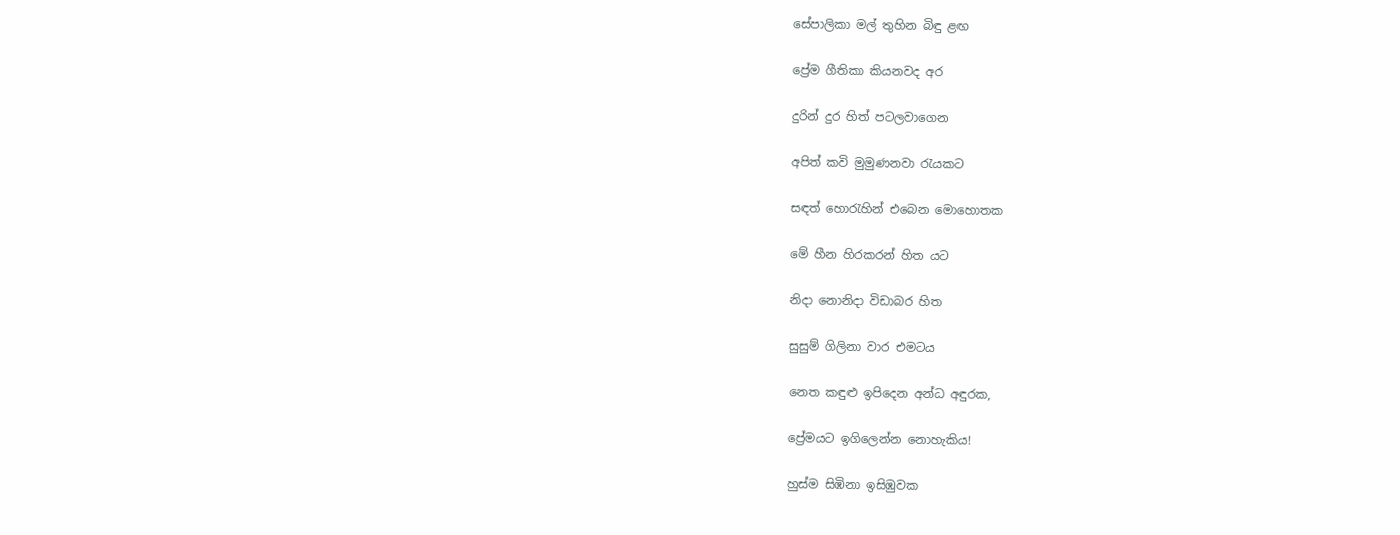සේපාලිකා මල් තුහින බිඳු ළඟ

ප්‍රේම ගීතිකා කියනවද අර

දුරින් දුර හිත් පටලවාගෙන

අපිත් කවි මුමුණනවා රැයකට

සඳත් හොරැහින් එබෙන මොහොතක

මේ හීන හිරකරන් හිත යට

නිදා නොනිදා විඩාබර හිත

සුසුම් ගිලිනා වාර එමටය

නෙත කඳුළු ඉපිදෙන අන්ධ අඳුරක,

ප්‍රේමයට ඉගිලෙන්න නොහැකිය!

හුස්ම සිඹිනා ඉසිඹුවක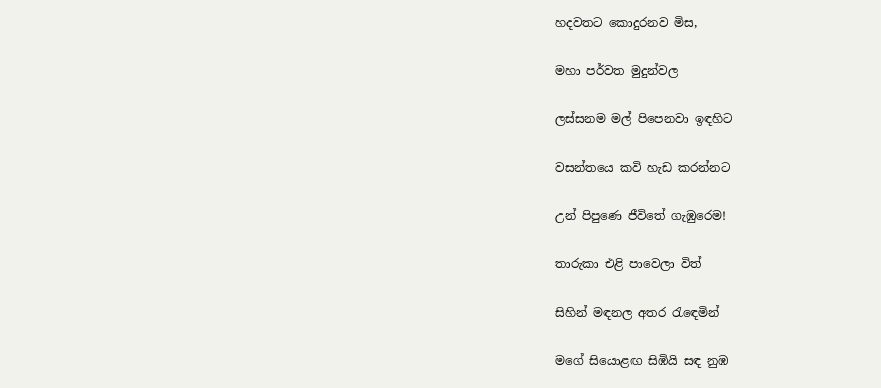හදවතට කොදුරනව මිස,

මහා පර්වත මුදුන්වල

ලස්සනම මල් පිපෙනවා ඉඳහිට

වසන්තයෙ කවි හැඩ කරන්නට

උන් පිපුණෙ ජීවිතේ ගැඹුරෙම!

තාරුකා එළි පාවෙලා විත්

සිහින් මඳනල අතර රැඳෙමින්

මගේ සියොළඟ සිඹියි සඳ නුඹ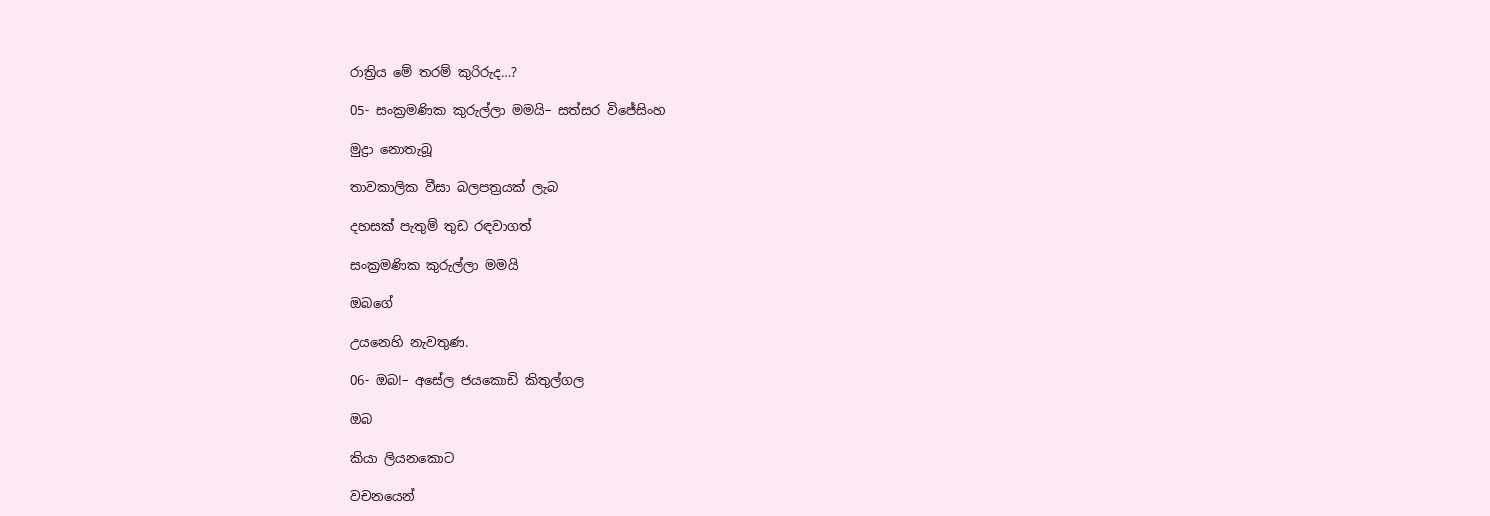රාත්‍රිය මේ තරම් කුරිරුද…?

05- සංක්‍රමණික කුරුල්ලා මමයි– සත්සර විජේසිංහ

මුද්‍රා නොතැබූ

තාවකාලික වීසා බලපත්‍රයක් ලැබ

දහසක් පැතුම් තුඩ රඳවාගත්

සංක්‍රමණික කුරුල්ලා මමයි

ඔබගේ

උයනෙහි නැවතුණ.

06- ඔබ!– අසේල ජයකොඩි කිතුල්ගල

ඔබ

කියා ලියනකොට

වචනයෙන්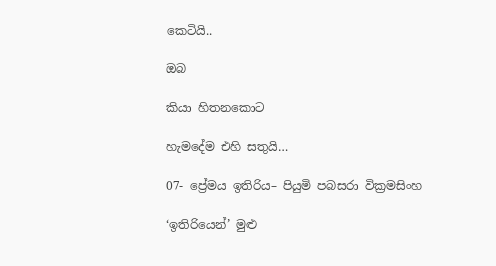කෙටියි..

ඔබ

කියා හිතනකොට

හැමදේම එහි සතුයි…

07- ප්‍රේමය ඉතිරිය– පියුමි පබසරා වික්‍රමසිංහ

‘ඉතිරියෙන්’ මුළු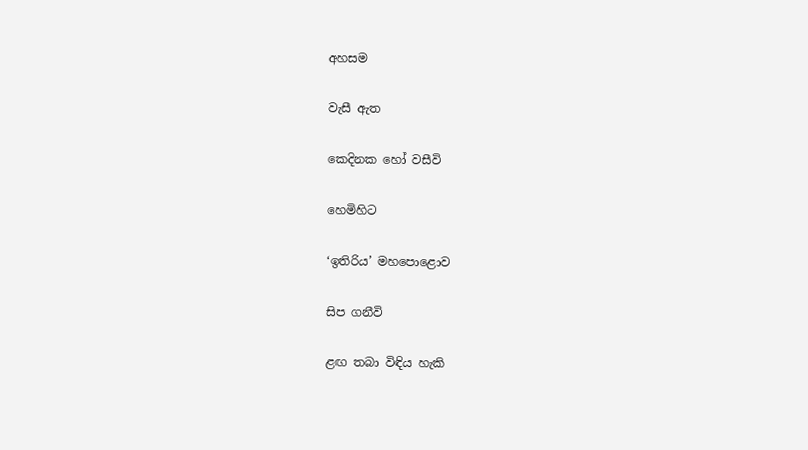අහසම

වැසී ඇත

කෙදිනක හෝ වසීවි

හෙමිහිට

‘ඉතිරිය’ මහපොළොව

සිප ගනීවි

ළඟ තබා විඳිය හැකි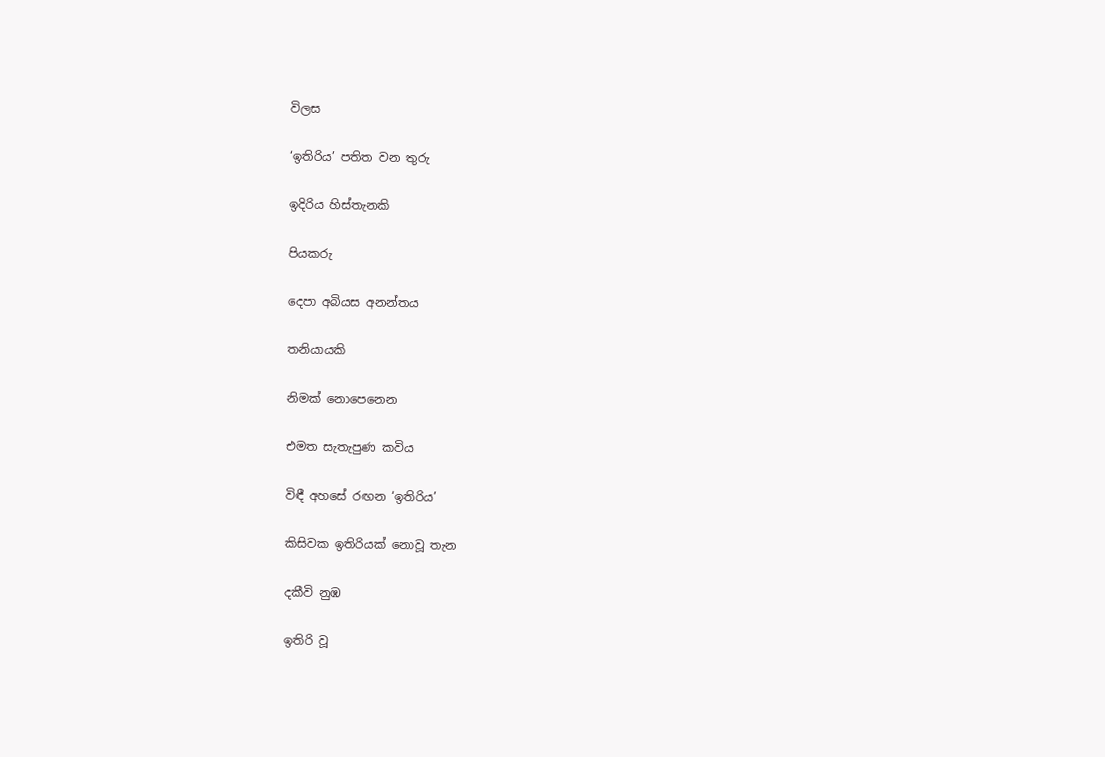විලස

‘ඉතිරිය’ පතිත වන තුරු

ඉදිරිය හිස්තැනකි

පියකරු

දෙපා අබියස අනන්තය

තනියායකි

නිමක් නොපෙනෙන

එමත සැතැපුණ කවිය

විඳී අහසේ රඟන ‘ඉතිරිය’

කිසිවක ඉතිරියක් නොවූ තැන

දකීවි නුඹ

ඉතිරි වූ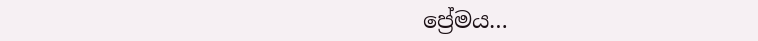ප්‍රේමය…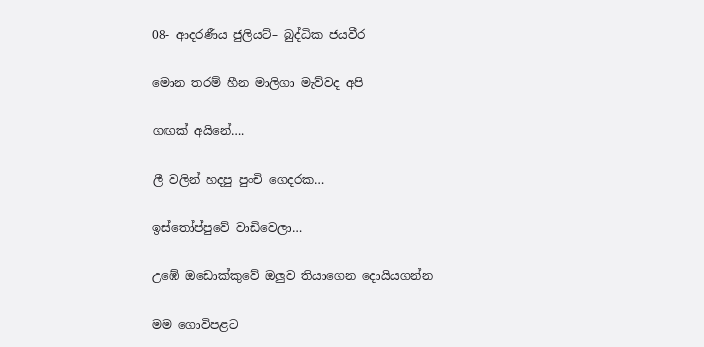08- ආදරණීය ජුලියට්– බුද්ධික ජයවීර

මොන තරම් හීන මාලිගා මැව්වද අපි

ගඟක් අයිනේ….

ලී වලින් හදපු පුංචි ගෙදරක…

ඉස්තෝප්පුවේ වාඩිවෙලා…

උඹේ ඔඩොක්කුවේ ඔලුව තියාගෙන දොයියගන්න

මම ගොවිපළට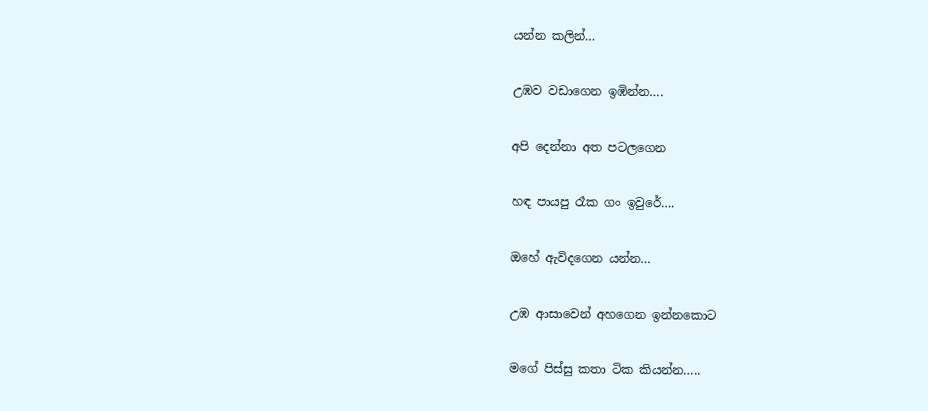යන්න කලින්…

උඹව වඩාගෙන ඉඹින්න….

අපි දෙන්නා අත පටලගෙන

හඳ පායපු රෑක ගං ඉවුරේ….

ඔහේ ඇවිදගෙන යන්න…

උඹ ආසාවෙන් අහගෙන ඉන්නකොට

මගේ පිස්සු කතා ටික කියන්න…..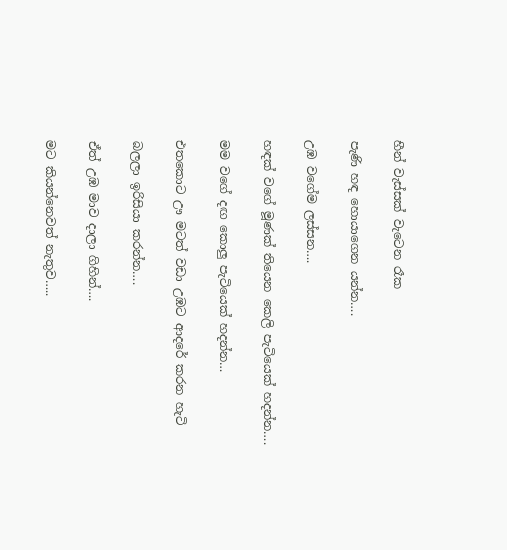හීන් වැස්සක් වැටෙන රෑක

පැණි හඳ හොයාගෙන යන්න….

උඹ වගේම ලස්සන….

හඳක් වගේ මූණක් තියෙන කෙලි පැටියෙක් හදන්න….

මම වගේ දඟ කොලු පැටියෙක් හදන්න…

එතකොට ඌ මටත් වඩා උඹට ආදරේ කරන හැටි

බලලා ඉරිසියා කරන්න….

ඒත් උඹ මාව දාලා ගිහින්….

මට කියන්නෙවත් නැතුව…..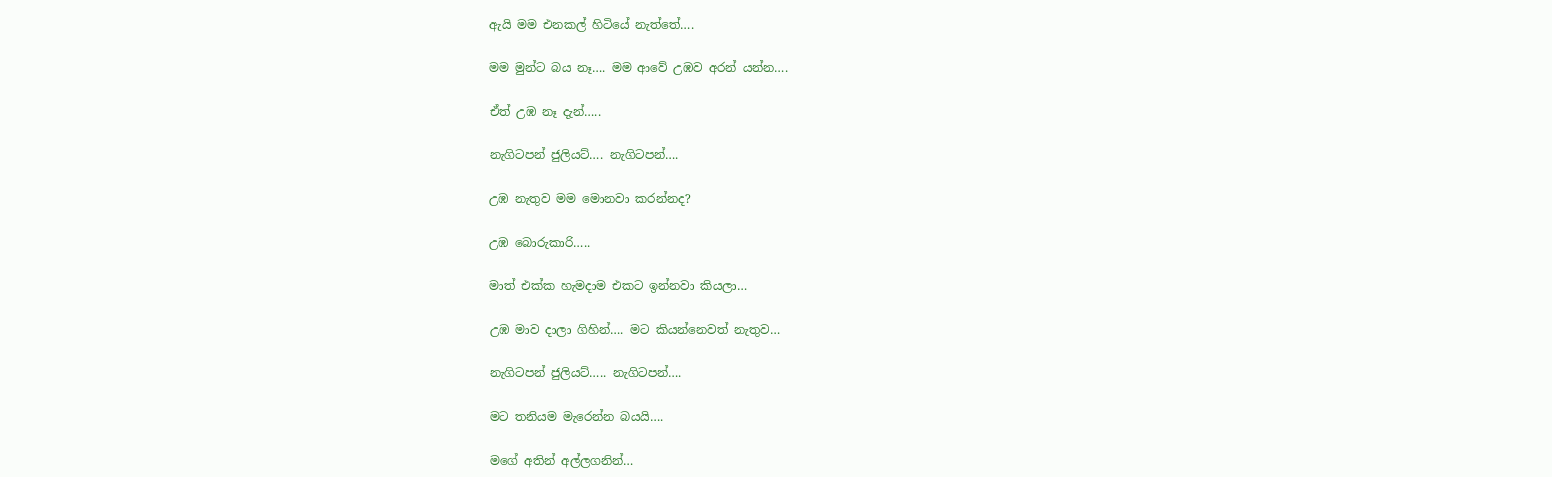ඇයි මම එනකල් හිටියේ නැත්තේ….

මම මුන්ට බය නෑ…. මම ආවේ උඹව අරන් යන්න….

ඒත් උඹ නෑ දැන්…..

නැගිටපන් ජුලියට්…. නැගිටපන්….

උඹ නැතුව මම මොනවා කරන්නද?

උඹ බොරුකාරි…..

මාත් එක්ක හැමදාම එකට ඉන්නවා කියලා…

උඹ මාව දාලා ගිහින්…. මට කියන්නෙවත් නැතුව…

නැගිටපන් ජුලියට්….. නැගිටපන්….

මට තනියම මැරෙන්න බයයි….

මගේ අතින් අල්ලගනින්…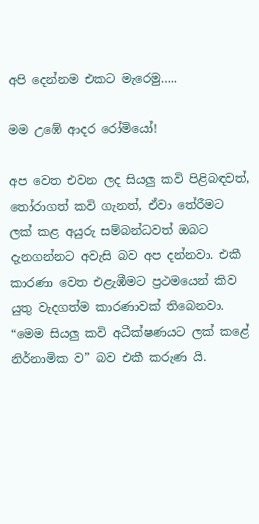අපි දෙන්නම එකට මැරෙමු…..

මම උඹේ ආදර රෝමියෝ!

අප වෙත එවන ලද සියලු කවි පිළිබඳවත්, තෝරාගත් කවි ගැනත්, ඒවා තේරීමට ලක් කළ අයුරු සම්බන්ධවත් ඔබට දැනගන්නට අවැසි බව අප දන්නවා. එකී කාරණා වෙත එළැඹීමට ප්‍රථමයෙන් කිව යුතු වැදගත්ම කාරණාවක් තිබෙනවා. “මෙම සියලු කවි අධීක්ෂණයට ලක් කළේ නිර්නාමික ව” බව එකී කරුණ යි.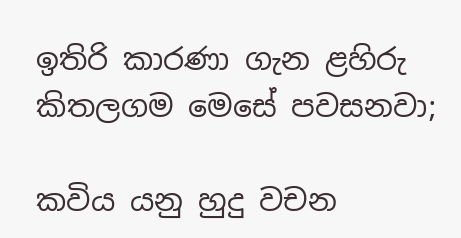ඉතිරි කාරණා ගැන ළහිරු කිතලගම මෙසේ පවසනවා;

කවිය යනු හුදු වචන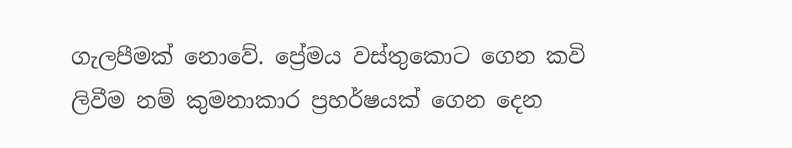ගැලපීමක් නොවේ. ප්‍රේමය වස්තුකොට ගෙන කවි ලිවීම නම් කුමනාකාර ප්‍රහර්ෂයක් ගෙන දෙන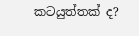කටයුත්තක් ද?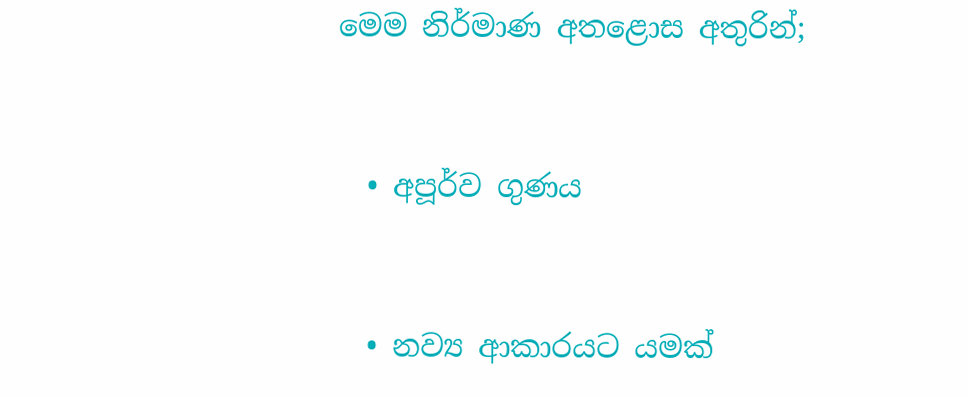මෙම නිර්මාණ අතළොස අතුරින්;



  • අපූර්ව ගුණය



  • නව්‍ය ආකාරයට යමක්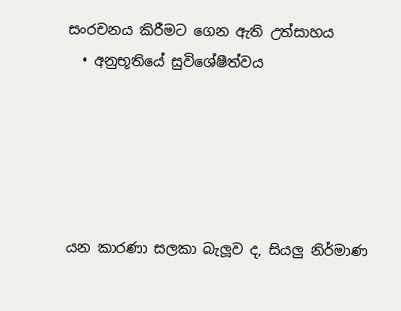සංරචනය කිරීමට ගෙන ඇති උත්සාහය
  • අනුභූතියේ සුවිශේෂීත්වය





යන කාරණා සලකා බැලූව ද, සියලු නිර්මාණ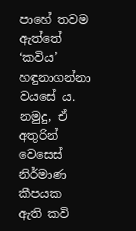පාහේ තවම ඇත්තේ ‘කවිය’ හඳුනාගන්නා වයසේ ය. නමුදු, ඒ අතුරින් වෙසෙස් නිර්මාණ කීපයක ඇති කවි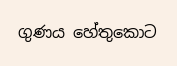ගුණය හේතුකොට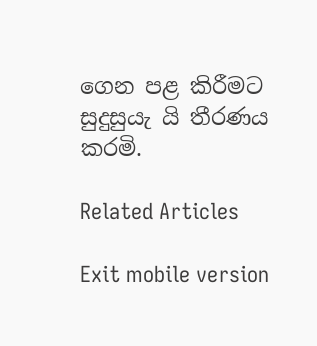ගෙන පළ කිරීමට සුදුසුයැ යි තීරණය කරමි.

Related Articles

Exit mobile version